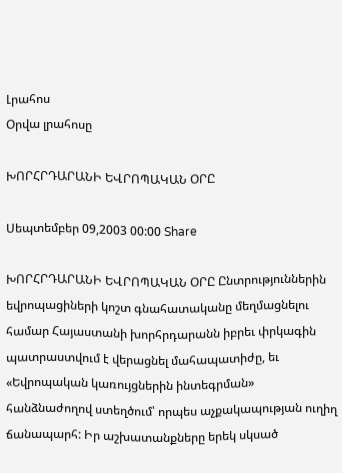Լրահոս
Օրվա լրահոսը

ԽՈՐՀՐԴԱՐԱՆԻ ԵՎՐՈՊԱԿԱՆ ՕՐԸ

Սեպտեմբեր 09,2003 00:00 Share

ԽՈՐՀՐԴԱՐԱՆԻ ԵՎՐՈՊԱԿԱՆ ՕՐԸ Ընտրություններին եվրոպացիների կոշտ գնահատականը մեղմացնելու համար Հայաստանի խորհրդարանն իբրեւ փրկագին պատրաստվում է վերացնել մահապատիժը, եւ «Եվրոպական կառույցներին ինտեգրման» հանձնաժողով ստեղծում՝ որպես աչքակապության ուղիղ ճանապարհ: Իր աշխատանքները երեկ սկսած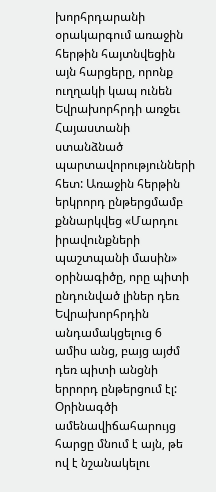խորհրդարանի օրակարգում առաջին հերթին հայտնվեցին այն հարցերը, որոնք ուղղակի կապ ունեն Եվրախորհրդի առջեւ Հայաստանի ստանձնած պարտավորությունների հետ: Առաջին հերթին երկրորդ ընթերցմամբ քննարկվեց «Մարդու իրավունքների պաշտպանի մասին» օրինագիծը, որը պիտի ընդունված լիներ դեռ Եվրախորհրդին անդամակցելուց 6 ամիս անց, բայց այժմ դեռ պիտի անցնի երրորդ ընթերցում էլ: Օրինագծի ամենավիճահարույց հարցը մնում է այն, թե ով է նշանակելու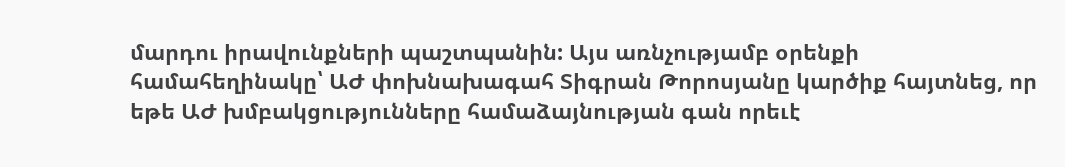մարդու իրավունքների պաշտպանին: Այս առնչությամբ օրենքի համահեղինակը՝ ԱԺ փոխնախագահ Տիգրան Թորոսյանը կարծիք հայտնեց, որ եթե ԱԺ խմբակցությունները համաձայնության գան որեւէ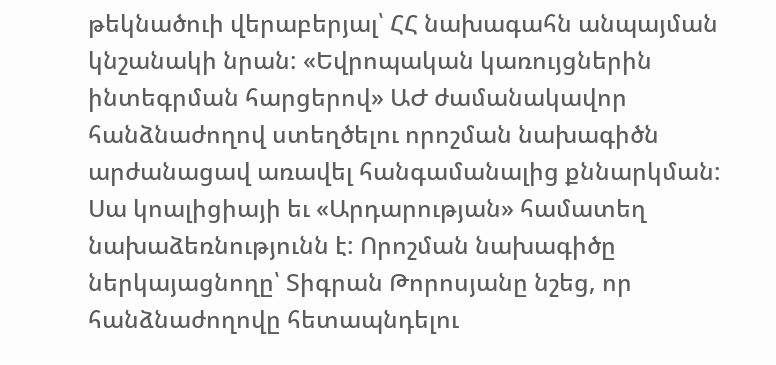թեկնածուի վերաբերյալ՝ ՀՀ նախագահն անպայման կնշանակի նրան: «Եվրոպական կառույցներին ինտեգրման հարցերով» ԱԺ ժամանակավոր հանձնաժողով ստեղծելու որոշման նախագիծն արժանացավ առավել հանգամանալից քննարկման: Սա կոալիցիայի եւ «Արդարության» համատեղ նախաձեռնությունն է: Որոշման նախագիծը ներկայացնողը՝ Տիգրան Թորոսյանը նշեց, որ հանձնաժողովը հետապնդելու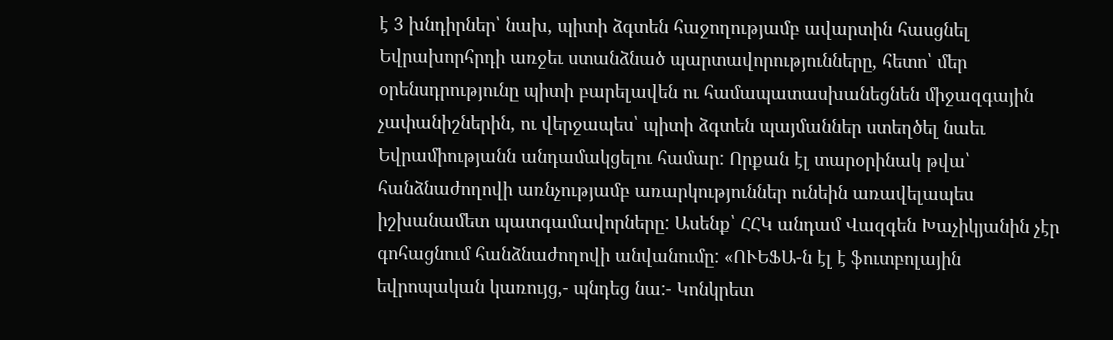է 3 խնդիրներ՝ նախ, պիտի ձգտեն հաջողությամբ ավարտին հասցնել Եվրախորհրդի առջեւ ստանձնած պարտավորությունները, հետո՝ մեր օրենսդրությունը պիտի բարելավեն ու համապատասխանեցնեն միջազգային չափանիշներին, ու վերջապես՝ պիտի ձգտեն պայմաններ ստեղծել նաեւ Եվրամիությանն անդամակցելու համար: Որքան էլ տարօրինակ թվա՝ հանձնաժողովի առնչությամբ առարկություններ ունեին առավելապես իշխանամետ պատգամավորները: Ասենք՝ ՀՀԿ անդամ Վազգեն Խաչիկյանին չէր գոհացնում հանձնաժողովի անվանումը: «ՈՒԵՖԱ-ն էլ է ֆուտբոլային եվրոպական կառույց,- պնդեց նա:- Կոնկրետ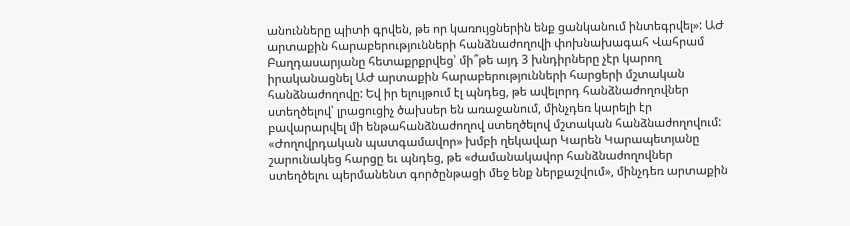անունները պիտի գրվեն, թե որ կառույցներին ենք ցանկանում ինտեգրվել»: ԱԺ արտաքին հարաբերությունների հանձնաժողովի փոխնախագահ Վահրամ Բաղդասարյանը հետաքրքրվեց՝ մի՞թե այդ 3 խնդիրները չէր կարող իրականացնել ԱԺ արտաքին հարաբերությունների հարցերի մշտական հանձնաժողովը: Եվ իր ելույթում էլ պնդեց, թե ավելորդ հանձնաժողովներ ստեղծելով՝ լրացուցիչ ծախսեր են առաջանում, մինչդեռ կարելի էր բավարարվել մի ենթահանձնաժողով ստեղծելով մշտական հանձնաժողովում: «Ժողովրդական պատգամավոր» խմբի ղեկավար Կարեն Կարապետյանը շարունակեց հարցը եւ պնդեց, թե «ժամանակավոր հանձնաժողովներ ստեղծելու պերմանենտ գործընթացի մեջ ենք ներքաշվում», մինչդեռ արտաքին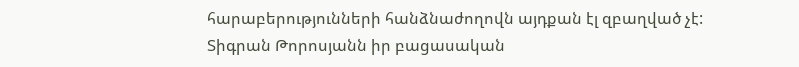հարաբերությունների հանձնաժողովն այդքան էլ զբաղված չէ: Տիգրան Թորոսյանն իր բացասական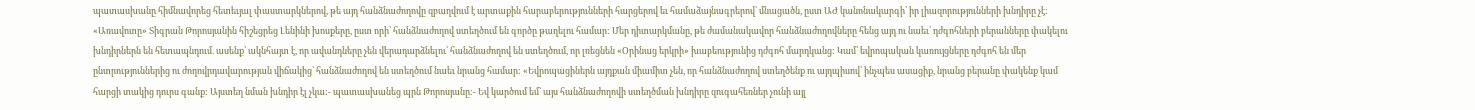պատասխանը հիմնավորեց հետեւյալ փաստարկներով, թե այդ հանձնաժողովը զբաղվում է արտաքին հարաբերությունների հարցերով եւ համաձայնագրերով՝ մնացածն, ըստ ԱԺ կանոնակարգի՝ իր լիազորությունների խնդիրը չէ: «Առավոտը» Տիգրան Թորոսյանին հիշեցրեց Լենինի խոսքերը, ըստ որի՝ հանձնաժողով ստեղծում են գործը թաղելու համար: Մեր դիտարկմանը, թե ժամանակավոր հանձնաժողովները հենց այդ ու նաեւ՝ դժգոհների բերանները փակելու խնդիրներն են հետապնդում. ասենք՝ ակնհայտ է, որ ավանդները չեն վերադարձնելու՝ հանձնաժողով են ստեղծում, որ լռեցնեն «Օրինաց երկրի» խաբեությունից դժգոհ մարդկանց: Կամ՝ եվրոպական կառույցները դժգոհ են մեր ընտրություններից ու ժողովրդավարության վիճակից՝ հանձնաժողով են ստեղծում նաեւ նրանց համար: «Եվրոպացիներն այդքան միամիտ չեն, որ հանձնաժողով ստեղծենք ու այդպիսով՝ ինչպես ասացիք, նրանց բերանը փակենք կամ հարցի տակից դուրս գանք: Այստեղ նման խնդիր էլ չկա:- պատասխանեց պրն Թորոսյանը:- Եվ կարծում եմ՝ այս հանձնաժողովի ստեղծման խնդիրը զուգահեռներ չունի այլ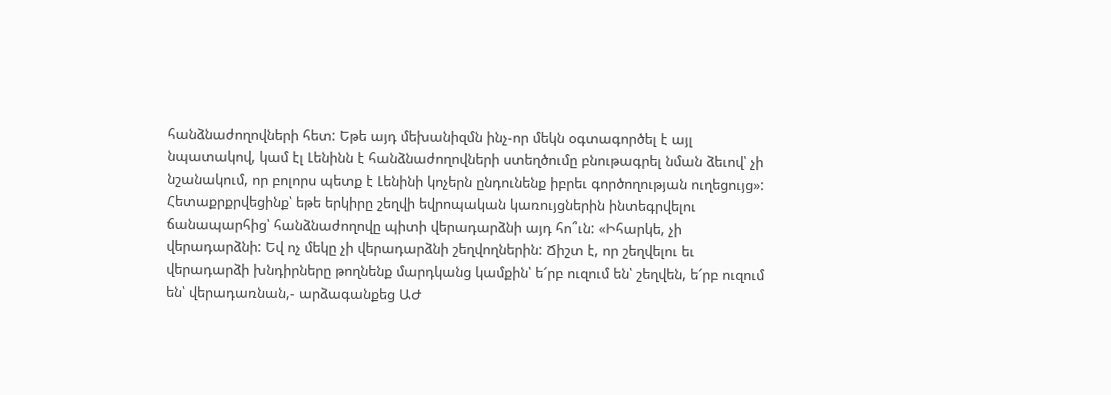հանձնաժողովների հետ: Եթե այդ մեխանիզմն ինչ-որ մեկն օգտագործել է այլ նպատակով, կամ էլ Լենինն է հանձնաժողովների ստեղծումը բնութագրել նման ձեւով՝ չի նշանակում, որ բոլորս պետք է Լենինի կոչերն ընդունենք իբրեւ գործողության ուղեցույց»: Հետաքրքրվեցինք՝ եթե երկիրը շեղվի եվրոպական կառույցներին ինտեգրվելու ճանապարհից՝ հանձնաժողովը պիտի վերադարձնի այդ հո՞ւն: «Իհարկե, չի վերադարձնի: Եվ ոչ մեկը չի վերադարձնի շեղվողներին: Ճիշտ է, որ շեղվելու եւ վերադարձի խնդիրները թողնենք մարդկանց կամքին՝ ե՜րբ ուզում են՝ շեղվեն, ե՜րբ ուզում են՝ վերադառնան,- արձագանքեց ԱԺ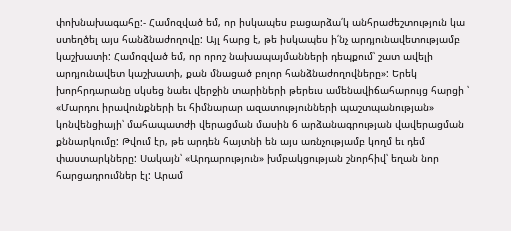փոխնախագահը:- Համոզված եմ, որ իսկապես բացարձա՛կ անհրաժեշտություն կա ստեղծել այս հանձնաժողովը: Այլ հարց է, թե իսկապես ի՛նչ արդյունավետությամբ կաշխատի: Համոզված եմ, որ որոշ նախապայմանների դեպքում՝ շատ ավելի արդյունավետ կաշխատի, քան մնացած բոլոր հանձնաժողովները»: Երեկ խորհրդարանը սկսեց նաեւ վերջին տարիների թերեւս ամենավիճահարույց հարցի ՝ «Մարդու իրավունքների եւ հիմնարար ազատությունների պաշտպանության» կոնվենցիայի՝ մահապատժի վերացման մասին 6 արձանագրության վավերացման քննարկումը: Թվում էր, թե արդեն հայտնի են այս առնչությամբ կողմ եւ դեմ փաստարկները: Սակայն՝ «Արդարություն» խմբակցության շնորհիվ՝ եղան նոր հարցադրումներ էլ: Արամ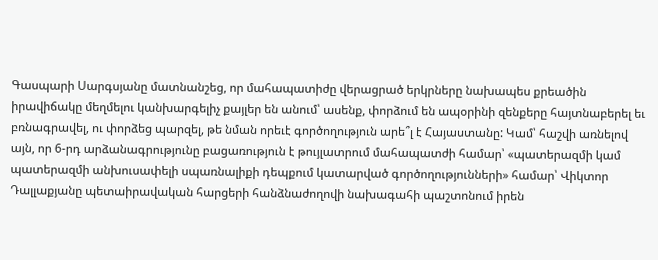Գասպարի Սարգսյանը մատնանշեց, որ մահապատիժը վերացրած երկրները նախապես քրեածին իրավիճակը մեղմելու կանխարգելիչ քայլեր են անում՝ ասենք, փորձում են ապօրինի զենքերը հայտնաբերել եւ բռնագրավել, ու փորձեց պարզել, թե նման որեւէ գործողություն արե՞լ է Հայաստանը: Կամ՝ հաշվի առնելով այն, որ 6-րդ արձանագրությունը բացառություն է թույլատրում մահապատժի համար՝ «պատերազմի կամ պատերազմի անխուսափելի սպառնալիքի դեպքում կատարված գործողությունների» համար՝ Վիկտոր Դալլաքյանը պետաիրավական հարցերի հանձնաժողովի նախագահի պաշտոնում իրեն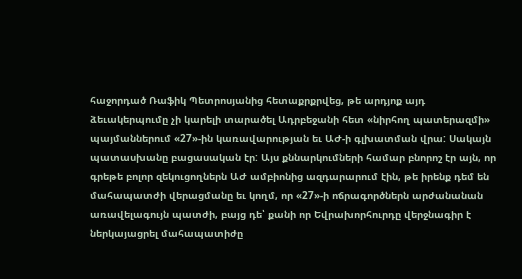հաջորդած Ռաֆիկ Պետրոսյանից հետաքրքրվեց, թե արդյոք այդ ձեւակերպումը չի կարելի տարածել Ադրբեջանի հետ «նիրհող պատերազմի» պայմաններում «27»-ին կառավարության եւ ԱԺ-ի գլխատման վրա: Սակայն պատասխանը բացասական էր: Այս քննարկումների համար բնորոշ էր այն, որ գրեթե բոլոր զեկուցողներն ԱԺ ամբիոնից ազդարարում էին, թե իրենք դեմ են մահապատժի վերացմանը եւ կողմ, որ «27»-ի ոճրագործներն արժանանան առավելագույն պատժի, բայց դե՝ քանի որ Եվրախորհուրդը վերջնագիր է ներկայացրել մահապատիժը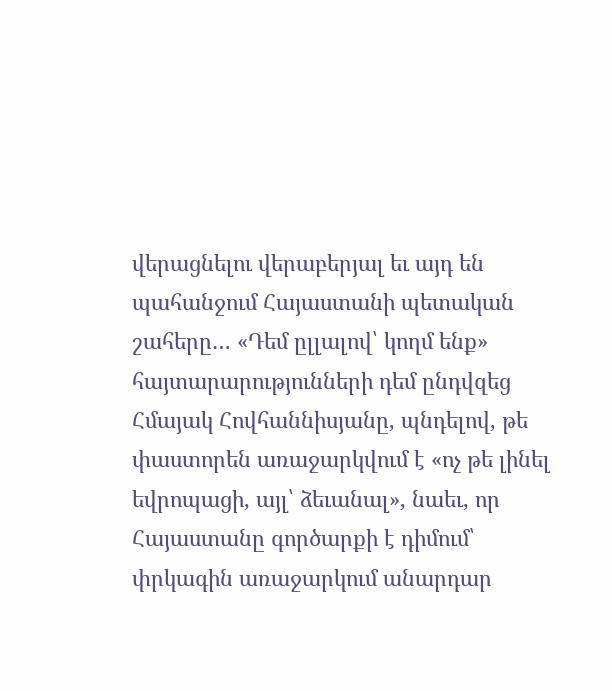վերացնելու վերաբերյալ եւ այդ են պահանջում Հայաստանի պետական շահերը… «Դեմ ըլլալով՝ կողմ ենք» հայտարարությունների դեմ ընդվզեց Հմայակ Հովհաննիսյանը, պնդելով, թե փաստորեն առաջարկվում է «ոչ թե լինել եվրոպացի, այլ՝ ձեւանալ», նաեւ, որ Հայաստանը գործարքի է դիմում՝ փրկագին առաջարկում անարդար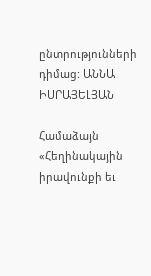ընտրությունների դիմաց: ԱՆՆԱ ԻՍՐԱՅԵԼՅԱՆ

Համաձայն «Հեղինակային իրավունքի եւ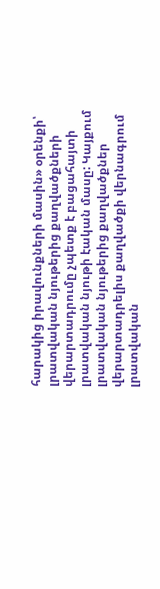հարակից իրավունքների մասին» օրենքի՝ լրատվական նյութերից քաղվածքների վերարտադրումը չպետք է բացահայտի լրատվական նյութի էական մասը: Կայքում լրատվական նյութերից քաղվածքներ վերարտադրելիս քաղվածքի վերնագրում լրատվական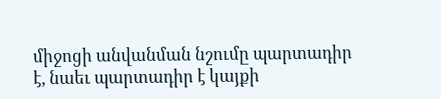միջոցի անվանման նշումը պարտադիր է, նաեւ պարտադիր է կայքի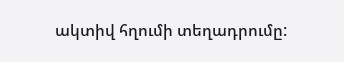ակտիվ հղումի տեղադրումը: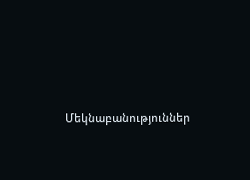Մեկնաբանություններ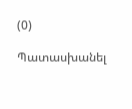(0)

Պատասխանել